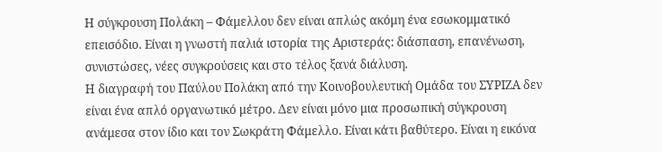Η σύγκρουση Πολάκη – Φάμελλου δεν είναι απλώς ακόμη ένα εσωκομματικό επεισόδιο. Είναι η γνωστή παλιά ιστορία της Αριστεράς: διάσπαση, επανένωση, συνιστώσες, νέες συγκρούσεις και στο τέλος ξανά διάλυση.
Η διαγραφή του Παύλου Πολάκη από την Κοινοβουλευτική Ομάδα του ΣΥΡΙΖΑ δεν είναι ένα απλό οργανωτικό μέτρο. Δεν είναι μόνο μια προσωπική σύγκρουση ανάμεσα στον ίδιο και τον Σωκράτη Φάμελλο. Είναι κάτι βαθύτερο. Είναι η εικόνα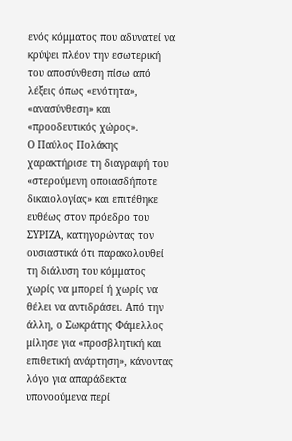ενός κόμματος που αδυνατεί να κρύψει πλέον την εσωτερική του αποσύνθεση πίσω από λέξεις όπως «ενότητα», «ανασύνθεση» και «προοδευτικός χώρος».
Ο Παύλος Πολάκης χαρακτήρισε τη διαγραφή του «στερούμενη οποιασδήποτε δικαιολογίας» και επιτέθηκε ευθέως στον πρόεδρο του ΣΥΡΙΖΑ, κατηγορώντας τον ουσιαστικά ότι παρακολουθεί τη διάλυση του κόμματος χωρίς να μπορεί ή χωρίς να θέλει να αντιδράσει. Από την άλλη, ο Σωκράτης Φάμελλος μίλησε για «προσβλητική και επιθετική ανάρτηση», κάνοντας λόγο για απαράδεκτα υπονοούμενα περί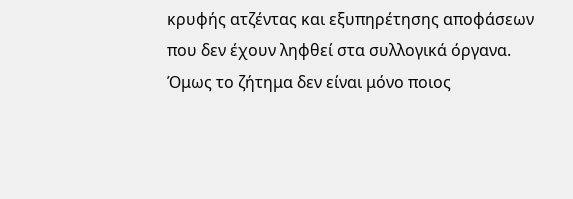κρυφής ατζέντας και εξυπηρέτησης αποφάσεων που δεν έχουν ληφθεί στα συλλογικά όργανα.
Όμως το ζήτημα δεν είναι μόνο ποιος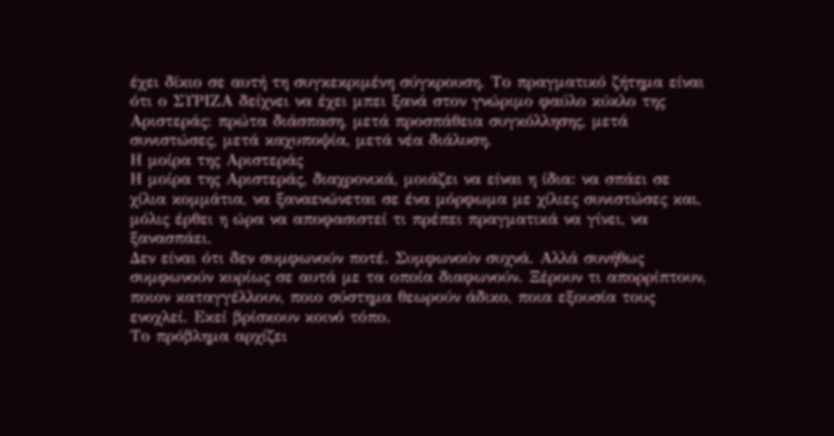έχει δίκιο σε αυτή τη συγκεκριμένη σύγκρουση. Το πραγματικό ζήτημα είναι ότι ο ΣΥΡΙΖΑ δείχνει να έχει μπει ξανά στον γνώριμο φαύλο κύκλο της Αριστεράς: πρώτα διάσπαση, μετά προσπάθεια συγκόλλησης, μετά συνιστώσες, μετά καχυποψία, μετά νέα διάλυση.
Η μοίρα της Αριστεράς
Η μοίρα της Αριστεράς, διαχρονικά, μοιάζει να είναι η ίδια: να σπάει σε χίλια κομμάτια, να ξαναενώνεται σε ένα μόρφωμα με χίλιες συνιστώσες και, μόλις έρθει η ώρα να αποφασιστεί τι πρέπει πραγματικά να γίνει, να ξανασπάει.
Δεν είναι ότι δεν συμφωνούν ποτέ. Συμφωνούν συχνά. Αλλά συνήθως συμφωνούν κυρίως σε αυτά με τα οποία διαφωνούν. Ξέρουν τι απορρίπτουν, ποιον καταγγέλλουν, ποιο σύστημα θεωρούν άδικο, ποια εξουσία τους ενοχλεί. Εκεί βρίσκουν κοινό τόπο.
Το πρόβλημα αρχίζει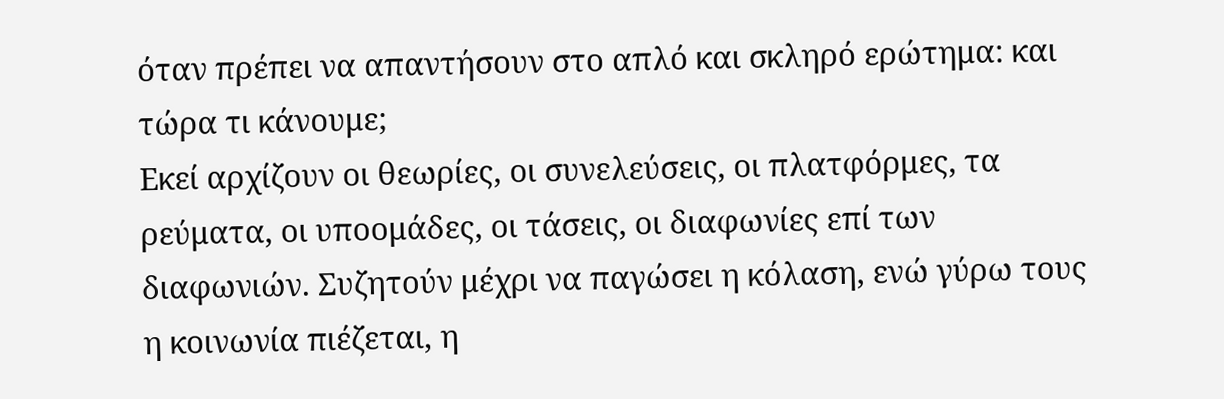όταν πρέπει να απαντήσουν στο απλό και σκληρό ερώτημα: και τώρα τι κάνουμε;
Εκεί αρχίζουν οι θεωρίες, οι συνελεύσεις, οι πλατφόρμες, τα ρεύματα, οι υποομάδες, οι τάσεις, οι διαφωνίες επί των διαφωνιών. Συζητούν μέχρι να παγώσει η κόλαση, ενώ γύρω τους η κοινωνία πιέζεται, η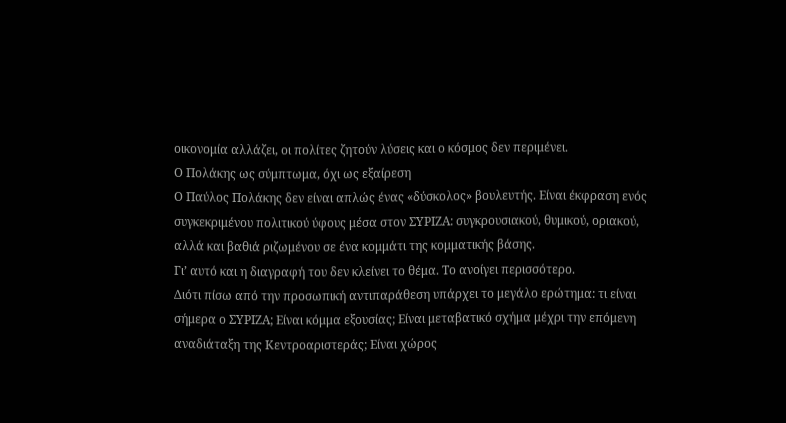οικονομία αλλάζει, οι πολίτες ζητούν λύσεις και ο κόσμος δεν περιμένει.
Ο Πολάκης ως σύμπτωμα, όχι ως εξαίρεση
Ο Παύλος Πολάκης δεν είναι απλώς ένας «δύσκολος» βουλευτής. Είναι έκφραση ενός συγκεκριμένου πολιτικού ύφους μέσα στον ΣΥΡΙΖΑ: συγκρουσιακού, θυμικού, οριακού, αλλά και βαθιά ριζωμένου σε ένα κομμάτι της κομματικής βάσης.
Γι’ αυτό και η διαγραφή του δεν κλείνει το θέμα. Το ανοίγει περισσότερο.
Διότι πίσω από την προσωπική αντιπαράθεση υπάρχει το μεγάλο ερώτημα: τι είναι σήμερα ο ΣΥΡΙΖΑ; Είναι κόμμα εξουσίας; Είναι μεταβατικό σχήμα μέχρι την επόμενη αναδιάταξη της Κεντροαριστεράς; Είναι χώρος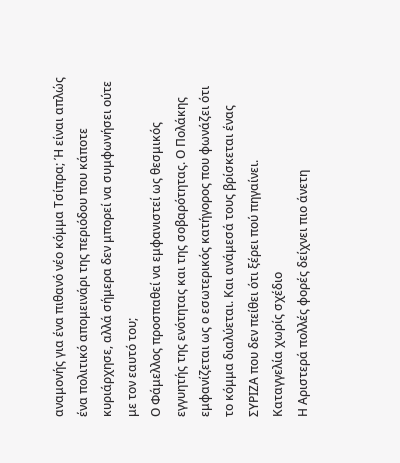αναμονής για ένα πιθανό νέο κόμμα Τσίπρα; Ή είναι απλώς ένα πολιτικό απομεινάρι της περιόδου που κάποτε κυριάρχησε, αλλά σήμερα δεν μπορεί να συμφωνήσει ούτε με τον εαυτό του;
Ο Φάμελλος προσπαθεί να εμφανιστεί ως θεσμικός εγγυητής της ενότητας και της σοβαρότητας. Ο Πολάκης εμφανίζεται ως ο εσωτερικός κατήγορος που φωνάζει ότι το κόμμα διαλύεται. Και ανάμεσά τους βρίσκεται ένας ΣΥΡΙΖΑ που δεν πείθει ότι ξέρει πού πηγαίνει.
Καταγγελία χωρίς σχέδιο
Η Αριστερά πολλές φορές δείχνει πιο άνετη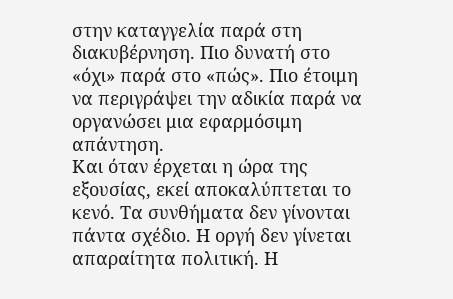στην καταγγελία παρά στη διακυβέρνηση. Πιο δυνατή στο «όχι» παρά στο «πώς». Πιο έτοιμη να περιγράψει την αδικία παρά να οργανώσει μια εφαρμόσιμη απάντηση.
Και όταν έρχεται η ώρα της εξουσίας, εκεί αποκαλύπτεται το κενό. Τα συνθήματα δεν γίνονται πάντα σχέδιο. Η οργή δεν γίνεται απαραίτητα πολιτική. Η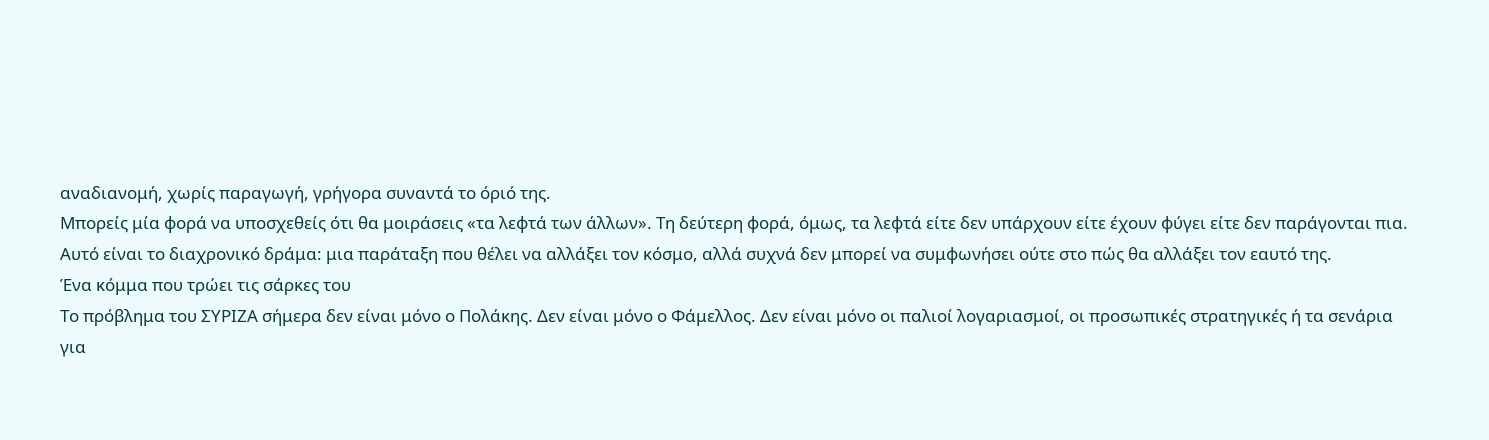αναδιανομή, χωρίς παραγωγή, γρήγορα συναντά το όριό της.
Μπορείς μία φορά να υποσχεθείς ότι θα μοιράσεις «τα λεφτά των άλλων». Τη δεύτερη φορά, όμως, τα λεφτά είτε δεν υπάρχουν είτε έχουν φύγει είτε δεν παράγονται πια.
Αυτό είναι το διαχρονικό δράμα: μια παράταξη που θέλει να αλλάξει τον κόσμο, αλλά συχνά δεν μπορεί να συμφωνήσει ούτε στο πώς θα αλλάξει τον εαυτό της.
Ένα κόμμα που τρώει τις σάρκες του
Το πρόβλημα του ΣΥΡΙΖΑ σήμερα δεν είναι μόνο ο Πολάκης. Δεν είναι μόνο ο Φάμελλος. Δεν είναι μόνο οι παλιοί λογαριασμοί, οι προσωπικές στρατηγικές ή τα σενάρια για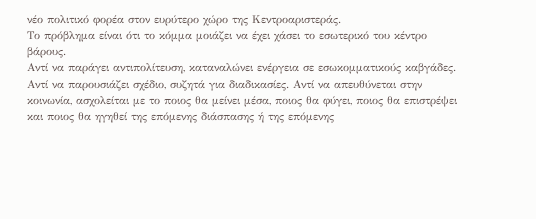νέο πολιτικό φορέα στον ευρύτερο χώρο της Κεντροαριστεράς.
Το πρόβλημα είναι ότι το κόμμα μοιάζει να έχει χάσει το εσωτερικό του κέντρο βάρους.
Αντί να παράγει αντιπολίτευση, καταναλώνει ενέργεια σε εσωκομματικούς καβγάδες. Αντί να παρουσιάζει σχέδιο, συζητά για διαδικασίες. Αντί να απευθύνεται στην κοινωνία, ασχολείται με το ποιος θα μείνει μέσα, ποιος θα φύγει, ποιος θα επιστρέψει και ποιος θα ηγηθεί της επόμενης διάσπασης ή της επόμενης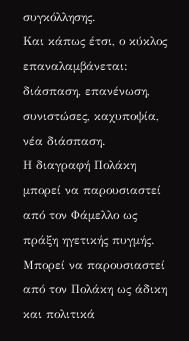συγκόλλησης.
Και κάπως έτσι, ο κύκλος επαναλαμβάνεται:
διάσπαση, επανένωση, συνιστώσες, καχυποψία, νέα διάσπαση.
Η διαγραφή Πολάκη μπορεί να παρουσιαστεί από τον Φάμελλο ως πράξη ηγετικής πυγμής. Μπορεί να παρουσιαστεί από τον Πολάκη ως άδικη και πολιτικά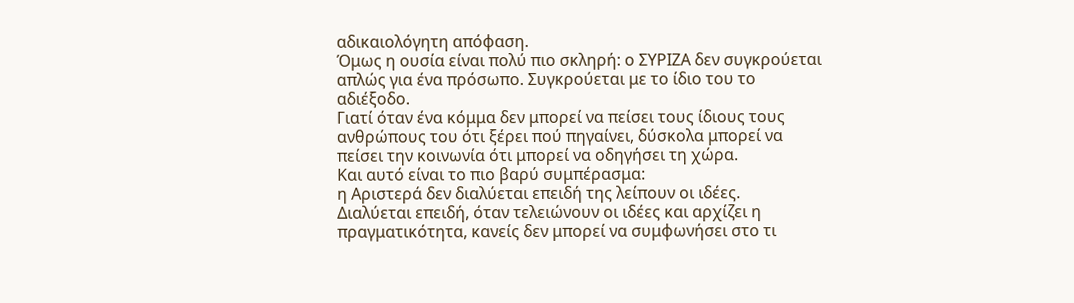αδικαιολόγητη απόφαση.
Όμως η ουσία είναι πολύ πιο σκληρή: ο ΣΥΡΙΖΑ δεν συγκρούεται απλώς για ένα πρόσωπο. Συγκρούεται με το ίδιο του το αδιέξοδο.
Γιατί όταν ένα κόμμα δεν μπορεί να πείσει τους ίδιους τους ανθρώπους του ότι ξέρει πού πηγαίνει, δύσκολα μπορεί να πείσει την κοινωνία ότι μπορεί να οδηγήσει τη χώρα.
Και αυτό είναι το πιο βαρύ συμπέρασμα:
η Αριστερά δεν διαλύεται επειδή της λείπουν οι ιδέες.
Διαλύεται επειδή, όταν τελειώνουν οι ιδέες και αρχίζει η πραγματικότητα, κανείς δεν μπορεί να συμφωνήσει στο τι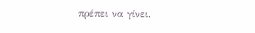πρέπει να γίνει.